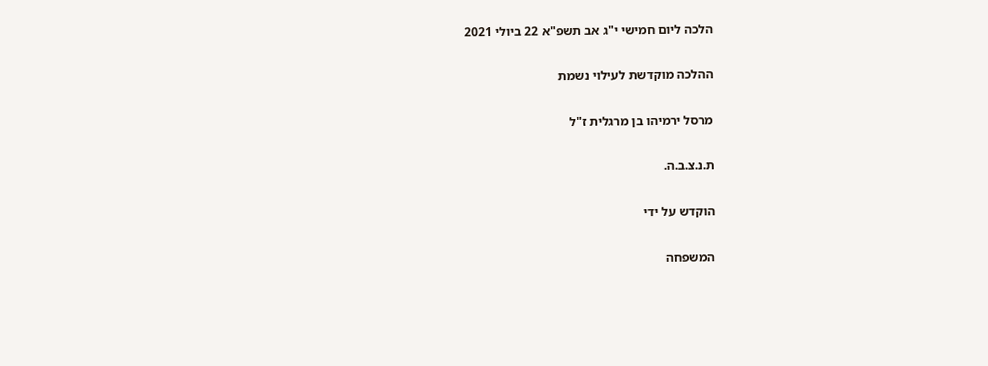הלכה ליום חמישי י"ג אב תשפ"א 22 ביולי 2021

ההלכה מוקדשת לעילוי נשמת

מרסל ירמיהו בן מרגלית ז"ל

ת.נ.צ.ב.ה.

הוקדש על ידי

המשפחה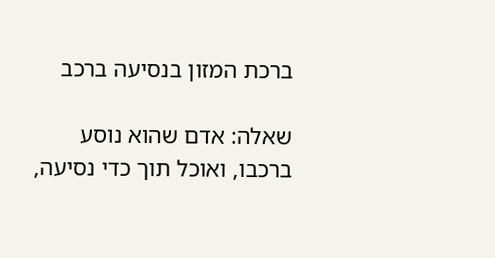ברכת המזון בנסיעה ברכב

שאלה: אדם שהוא נוסע ברכבו, ואוכל תוך כדי נסיעה,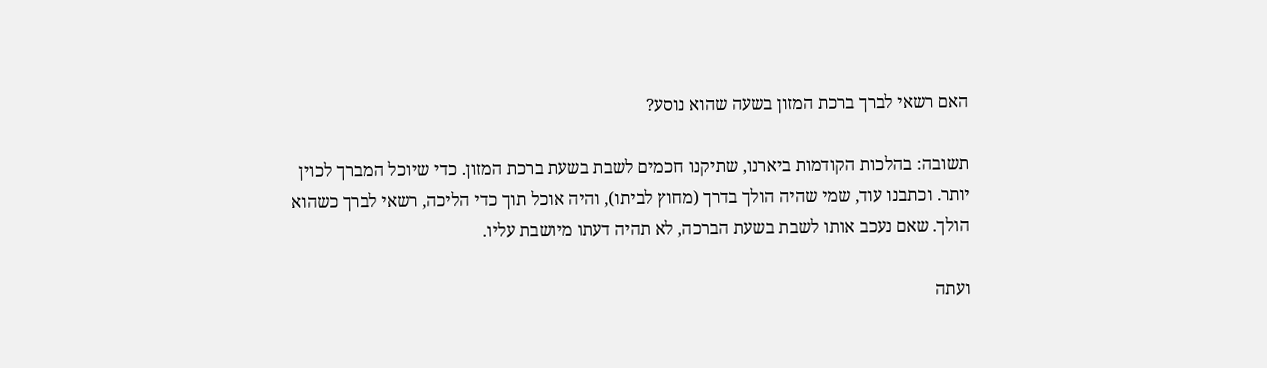האם רשאי לברך ברכת המזון בשעה שהוא נוסע?

תשובה: בהלכות הקודמות ביארנו, שתיקנו חכמים לשבת בשעת ברכת המזון. כדי שיוכל המברך לכוין יותר. וכתבנו עוד, שמי שהיה הולך בדרך (מחוץ לביתו), והיה אוכל תוך כדי הליכה, רשאי לברך כשהוא הולך. שאם נעכב אותו לשבת בשעת הברכה, לא תהיה דעתו מיושבת עליו.

ועתה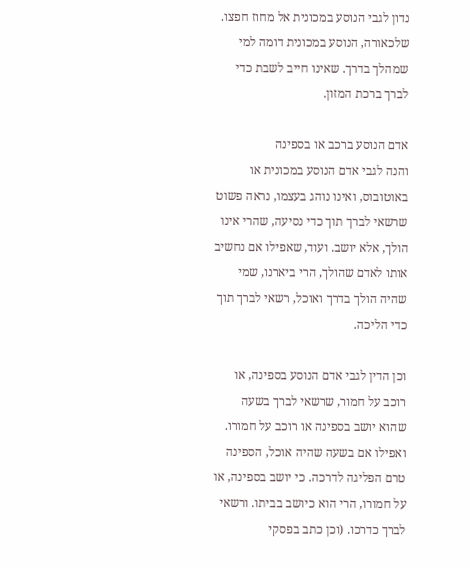נדון לגבי הנוסע במכונית אל מחוז חפצו. שלכאורה, הנוסע במכונית דומה למי שמהלך בדרך. שאינו חייב לשבת כדי לברך ברכת המזון.

אדם הנוסע ברכב או בספינה
והנה לגבי אדם הנוסע במכונית או באוטובוס, ואינו נוהג בעצמו, נראה פשוט שרשאי לברך תוך כדי נסיעה, שהרי אינו הולך, אלא יושב. ועוד, שאפילו אם נחשיב אותו לאדם שהולך, הרי ביארנו, שמי שהיה הולך בדרך ואוכל, רשאי לברך תוך כדי הליכה.

וכן הדין לגבי אדם הנוסע בספינה, או רוכב על חמור, שרשאי לברך בשעה שהוא יושב בספינה או רוכב על חמורו. ואפילו אם בשעה שהיה אוכל, הספינה טרם הפליגה לדרכה. כי יושב בספינה, או על חמורו, הרי הוא כיושב בביתו. ורשאי לברך כדרכו. (וכן כתב בפסקי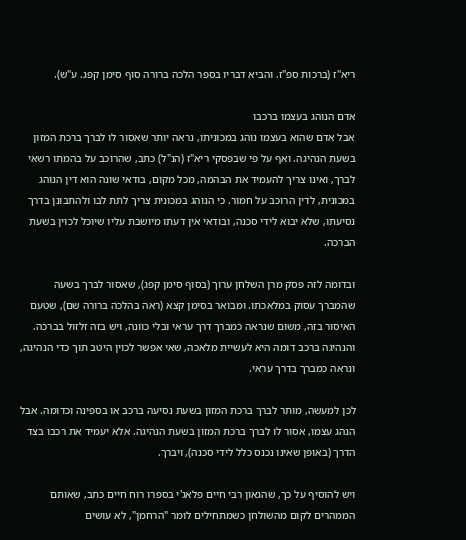ריא"ז (ברכות ספ"ז. והביא דבריו בספר הלכה ברורה סוף סימן קפג. ע"ש).

אדם הנוהג בעצמו ברכבו
אבל אדם שהוא בעצמו נוהג במכוניתו, נראה יותר שאסור לו לברך ברכת המזון בשעת הנהיגה. ואף על פי שבפסקי ריא"ז (הנ"ל) כתב, שהרוכב על בהמתו רשאי לברך, ואינו צריך להעמיד את הבהמה, מכל מקום, בודאי שונה הוא דין הנוהג במכונית, לדין הרוכב על חמור. כי הנוהג במכונית צריך לתת לבו ולהתבונן בדרך נסיעתו, שלא יבוא לידי סכנה, ובודאי אין דעתו מיושבת עליו שיוכל לכוין בשעת הברכה.

ובדומה לזה פסק מרן השלחן ערוך (בסוף סימן קפג), שאסור לברך בשעה שהמברך עסוק במלאכתו. ומבואר בסימן קצא (ראה בהלכה ברורה שם), שטעם האיסור בזה, משום שנראה כמברך דרך עראי ובלי כוונה, ויש בזה זלזול בברכה. והנהיגה ברכב דומה היא לעשיית מלאכה, שאי אפשר לכוין היטב תוך כדי הנהיגה, ונראה כמברך בדרך עראי.

לכן למעשה, מותר לברך ברכת המזון בשעת נסיעה ברכב או בספינה וכדומה. אבל הנהג עצמו, אסור לו לברך ברכת המזון בשעת הנהיגה. אלא יעמיד את רכבו בצד הדרך (באופן שאינו נכנס כלל לידי סכנה), ויברך.

ויש להוסיף על כך, שהגאון רבי חיים פלאג'י בספרו רוח חיים כתב, שאותם הממהרים לקום מהשולחן כשמתחילים לומר "הרחמן", לא עושים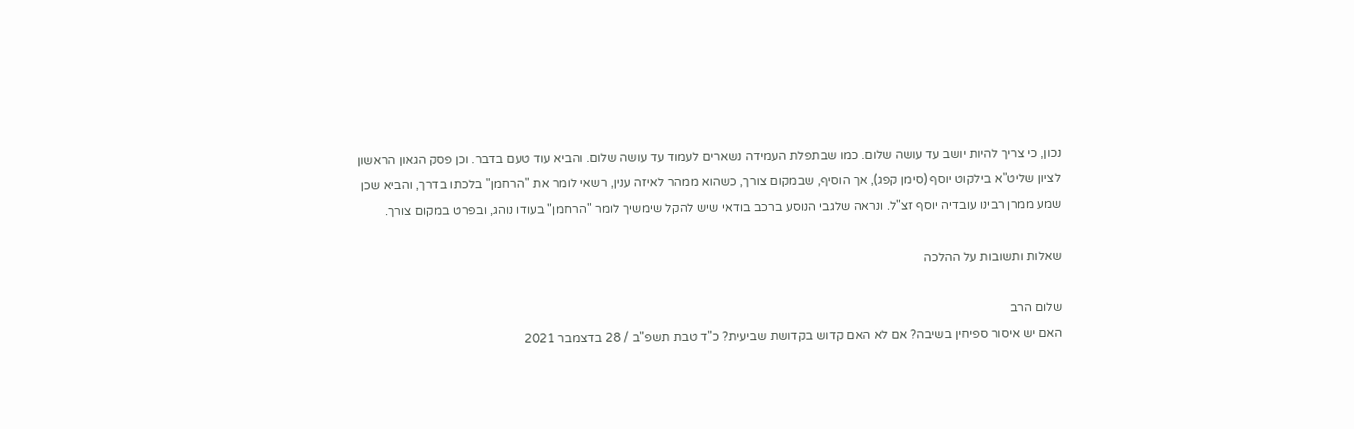נכון, כי צריך להיות יושב עד עושה שלום. כמו שבתפלת העמידה נשארים לעמוד עד עושה שלום. והביא עוד טעם בדבר. וכן פסק הגאון הראשון לציון שליט"א בילקוט יוסף (סימן קפג), אך הוסיף, שבמקום צורך, כשהוא ממהר לאיזה ענין, רשאי לומר את "הרחמן" בלכתו בדרך, והביא שכן שמע ממרן רבינו עובדיה יוסף זצ"ל. ונראה שלגבי הנוסע ברכב בודאי שיש להקל שימשיך לומר "הרחמן" בעודו נוהג, ובפרט במקום צורך.

שאלות ותשובות על ההלכה

שלום הרב
האם יש איסור ספיחין בשיבה? אם לא האם קדוש בקדושת שביעית? כ"ד טבת תשפ"ב / 28 בדצמבר 2021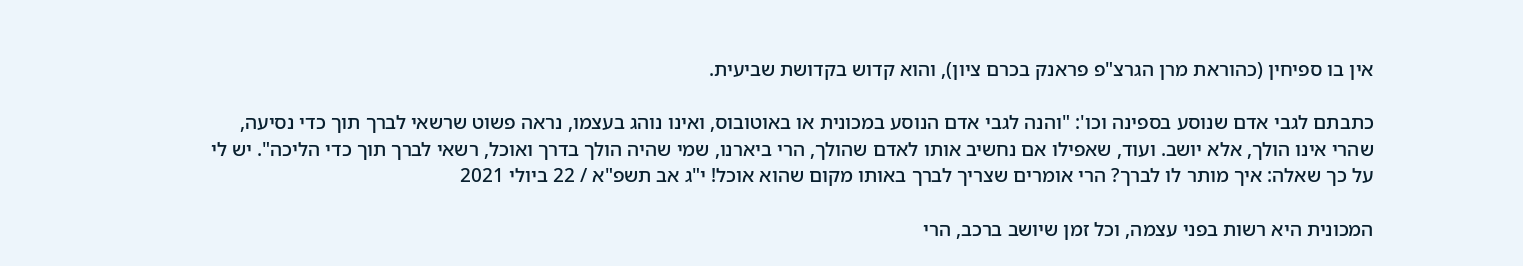אין בו ספיחין (כהוראת מרן הגרצ"פ פראנק בכרם ציון), והוא קדוש בקדושת שביעית.

כתבתם לגבי אדם שנוסע בספינה וכו': "והנה לגבי אדם הנוסע במכונית או באוטובוס, ואינו נוהג בעצמו, נראה פשוט שרשאי לברך תוך כדי נסיעה, שהרי אינו הולך, אלא יושב. ועוד, שאפילו אם נחשיב אותו לאדם שהולך, הרי ביארנו, שמי שהיה הולך בדרך ואוכל, רשאי לברך תוך כדי הליכה". יש לי על כך שאלה: איך מותר לו לברך? הרי אומרים שצריך לברך באותו מקום שהוא אוכל! י"ג אב תשפ"א / 22 ביולי 2021

המכונית היא רשות בפני עצמה, וכל זמן שיושב ברכב, הרי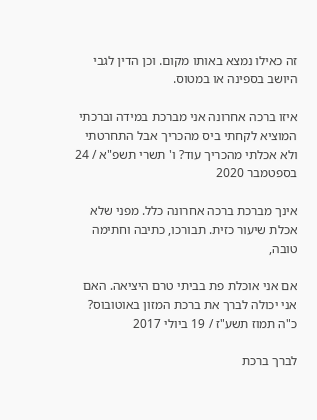זה כאילו נמצא באותו מקום. וכן הדין לגבי היושב בספינה או במטוס.

איזו ברכה אחרונה אני מברכת במידה וברכתי המוציא לקחתי ביס מהכריך אבל התחרטתי ולא אכלתי מהכריך עוד? ו' תשרי תשפ"א / 24 בספטמבר 2020

אינך מברכת ברכה אחרונה כלל. מפני שלא אכלת שיעור כזית. תבורכו, כתיבה וחתימה טובה,

אם אני אוכלת פת בביתי טרם היציאה. האם אני יכולה לברך את ברכת המזון באוטובוס? כ"ה תמוז תשע"ז / 19 ביולי 2017

לברך ברכת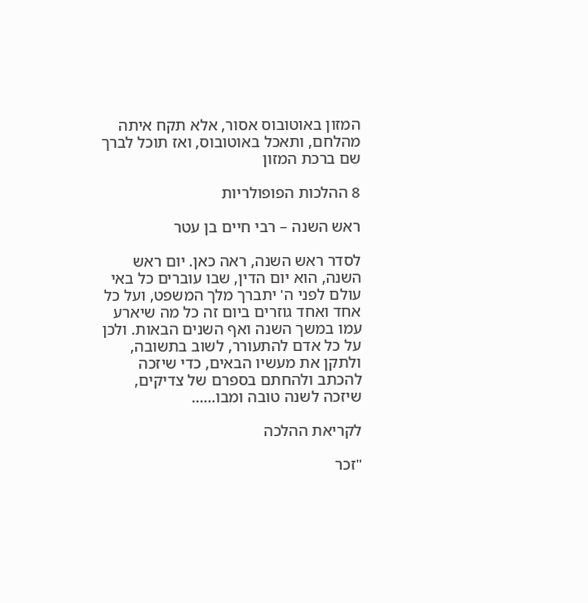המזון באוטובוס אסור, אלא תקח איתה מהלחם, ותאכל באוטובוס, ואז תוכל לברך שם ברכת המזון

8 ההלכות הפופולריות

ראש השנה – רבי חיים בן עטר

לסדר ראש השנה, ראה כאן. יום ראש השנה, הוא יום הדין, שבו עוברים כל באי עולם לפני ה' יתברך מלך המשפט, ועל כל אחד ואחד גוזרים ביום זה כל מה שיארע עמו במשך השנה ואף השנים הבאות. ולכן על כל אדם להתעורר, לשוב בתשובה, ולתקן את מעשיו הבאים, כדי שיזכה להכתב ולהחתם בספרם של צדיקים, שיזכה לשנה טובה ומבו......

לקריאת ההלכה

"זכר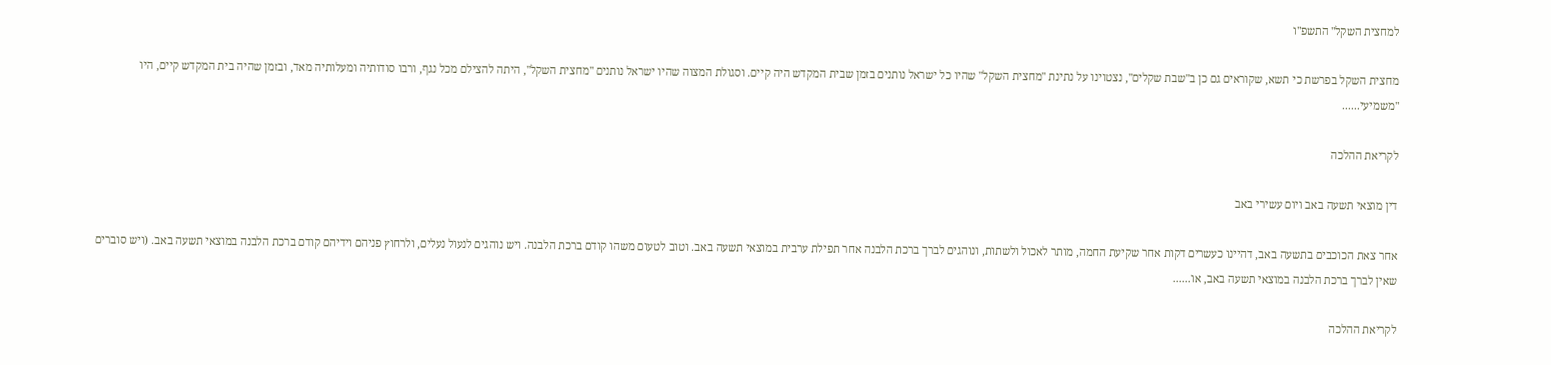למחצית השקל" התשפ"ו

מחצית השקל בפרשת כי תשא, שקוראים גם כן ב"שבת שקלים", נצטוינו על נתינת "מחצית השקל" שהיו כל ישראל נותנים בזמן שבית המקדש היה קיים. וסגולת המצוה שהיו ישראל נותנים "מחצית השקל", היתה להצילם מכל נגף, ורבו סודותיה ומעלותיה מאד, ובזמן שהיה בית המקדש קיים, היו "משמיעי......

לקריאת ההלכה

דין מוצאי תשעה באב ויום עשירי באב

אחר צאת הכוכבים בתשעה באב, דהיינו כעשרים דקות אחר שקיעת החמה, מותר לאכול ולשתות, ונוהגים לברך ברכת הלבנה אחר תפילת ערבית במוצאי תשעה באב. וטוב לטעום משהו קודם ברכת הלבנה. ויש נוהגים לנעול נעלים, ולרחוץ פניהם וידיהם קודם ברכת הלבנה במוצאי תשעה באב. (ויש סוברים שאין לברך ברכת הלבנה במוצאי תשעה באב, או......

לקריאת ההלכה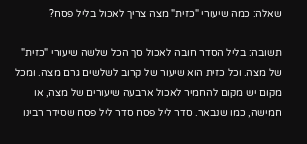שאלה: כמה שיעורי "כזית" מצה צריך לאכול בליל פסח?

תשובה: בליל הסדר חובה לאכול סך הכל שלשה שיעורי "כזית" של מצה. וכל כזית הוא שיעור של קרוב לשלשים גרם מצה. ומכל מקום יש מקום להחמיר לאכול ארבעה שיעורים של מצה, או חמישה, כמו שנבאר. סדר ליל פסח סדר ליל פסח שסידר רבינו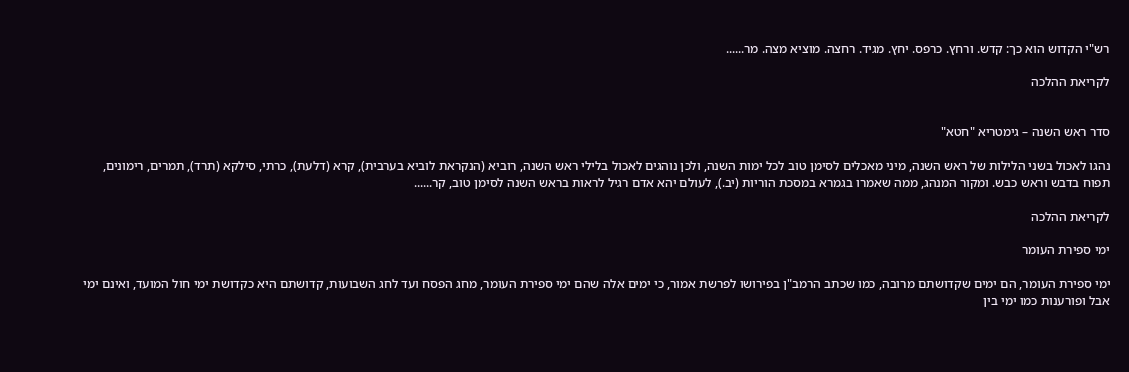רש"י הקדוש הוא כך: קדש. ורחץ. כרפס. יחץ. מגיד. רחצה. מוציא מצה. מר......

לקריאת ההלכה


סדר ראש השנה – גימטריא "חטא"

נהגו לאכול בשני הלילות של ראש השנה, מיני מאכלים לסימן טוב לכל ימות השנה, ולכן נוהגים לאכול בלילי ראש השנה, רוביא (הנקראת לוביא בערבית), קרא (דלעת), כרתי, סילקא (תרד), תמרים, רימונים, תפוח בדבש וראש כבש. ומקור המנהג, ממה שאמרו בגמרא במסכת הוריות (יב.), לעולם יהא אדם רגיל לראות בראש השנה לסימן טוב, קר......

לקריאת ההלכה

ימי ספירת העומר

ימי ספירת העומר, הם ימים שקדושתם מרובה, כמו שכתב הרמב"ן בפירושו לפרשת אמור, כי ימים אלה שהם ימי ספירת העומר, מחג הפסח ועד לחג השבועות, קדושתם היא כקדושת ימי חול המועד, ואינם ימי אבל ופורענות כמו ימי בין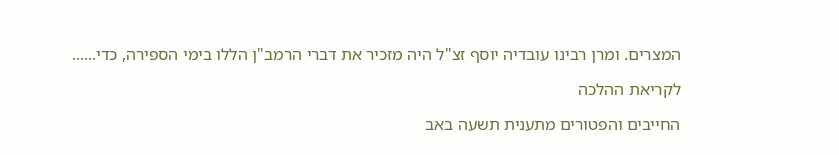המצרים. ומרן רבינו עובדיה יוסף זצ"ל היה מזכיר את דברי הרמב"ן הללו בימי הספירה, כדי......

לקריאת ההלכה

החייבים והפטורים מתענית תשעה באב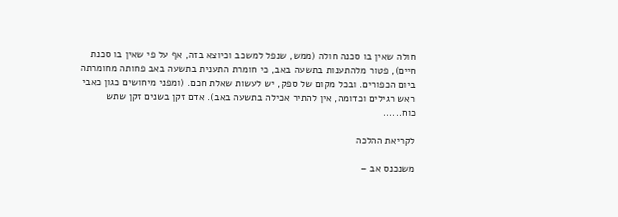חולה שאין בו סכנה חולה (ממש, שנפל למשכב וכיוצא בזה, אף על פי שאין בו סכנת חיים), פטור מלהתענות בתשעה באב, כי חומרת התענית בתשעה באב פחותה מחומרתה ביום הכפורים. ובכל מקום של ספק, יש לעשות שאלת חכם. (ומפני מיחושים כגון כאבי ראש רגילים וכדומה, אין להתיר אכילה בתשעה באב). אדם זקן בשנים זקן שתש כוח......

לקריאת ההלכה

משנכנס אב –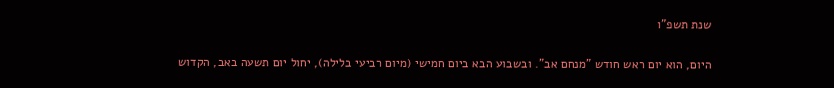שנת תשפ"ו

היום, הוא יום ראש חודש "מנחם אב". ובשבוע הבא ביום חמישי (מיום רביעי בלילה), יחול יום תשעה באב, הקדוש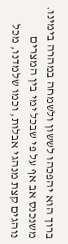ברוך הוא יהפכהו לששון ולשמחה במהרה בימינו. משנכנס אב אף על פי שבכל ימי בין המצרים נוהגים קצת מנהגי אבלות, וכמו שלמדנו, מכל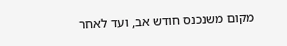מקום משנכנס חודש אב, ועד לאחר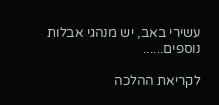עשירי באב, יש מנהגי אבלות נוספים......

לקריאת ההלכה